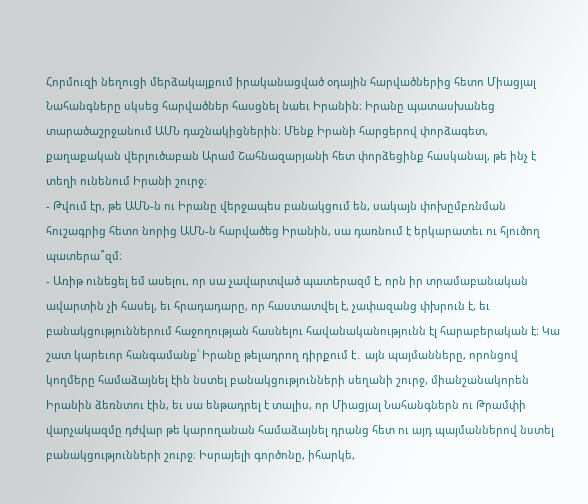Հորմուզի նեղուցի մերձակայքում իրականացված օդային հարվածներից հետո Միացյալ Նահանգները սկսեց հարվածներ հասցնել նաեւ Իրանին։ Իրանը պատասխանեց տարածաշրջանում ԱՄՆ դաշնակիցներին։ Մենք Իրանի հարցերով փորձագետ, քաղաքական վերլուծաբան Արամ Շահնազարյանի հետ փորձեցինք հասկանալ, թե ինչ է տեղի ունենում Իրանի շուրջ։
- Թվում էր, թե ԱՄՆ-ն ու Իրանը վերջապես բանակցում են, սակայն փոխըմբռնման հուշագրից հետո նորից ԱՄՆ-ն հարվածեց Իրանին, սա դառնում է երկարատեւ ու հյուծող պատերա՞զմ։
- Առիթ ունեցել եմ ասելու, որ սա չավարտված պատերազմ է, որն իր տրամաբանական ավարտին չի հասել, եւ հրադադարը, որ հաստատվել է, չափազանց փխրուն է, եւ բանակցություններում հաջողության հասնելու հավանականությունն էլ հարաբերական է։ Կա շատ կարեւոր հանգամանք՝ Իրանը թելադրող դիրքում է․ այն պայմանները, որոնցով կողմերը համաձայնել էին նստել բանակցությունների սեղանի շուրջ, միանշանակորեն Իրանին ձեռնտու էին, եւ սա ենթադրել է տալիս, որ Միացյալ Նահանգներն ու Թրամփի վարչակազմը դժվար թե կարողանան համաձայնել դրանց հետ ու այդ պայմաններով նստել բանակցությունների շուրջ։ Իսրայելի գործոնը, իհարկե,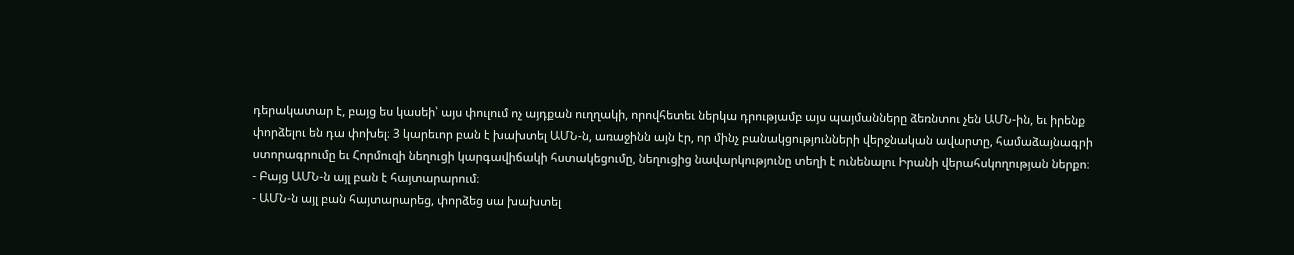դերակատար է, բայց ես կասեի՝ այս փուլում ոչ այդքան ուղղակի, որովհետեւ ներկա դրությամբ այս պայմանները ձեռնտու չեն ԱՄՆ-ին, եւ իրենք փորձելու են դա փոխել։ 3 կարեւոր բան է խախտել ԱՄՆ-ն, առաջինն այն էր, որ մինչ բանակցությունների վերջնական ավարտը, համաձայնագրի ստորագրումը եւ Հորմուզի նեղուցի կարգավիճակի հստակեցումը, նեղուցից նավարկությունը տեղի է ունենալու Իրանի վերահսկողության ներքո։
- Բայց ԱՄՆ-ն այլ բան է հայտարարում։
- ԱՄՆ-ն այլ բան հայտարարեց, փորձեց սա խախտել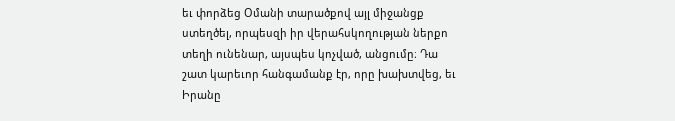եւ փորձեց Օմանի տարածքով այլ միջանցք ստեղծել, որպեսզի իր վերահսկողության ներքո տեղի ունենար, այսպես կոչված, անցումը։ Դա շատ կարեւոր հանգամանք էր, որը խախտվեց, եւ Իրանը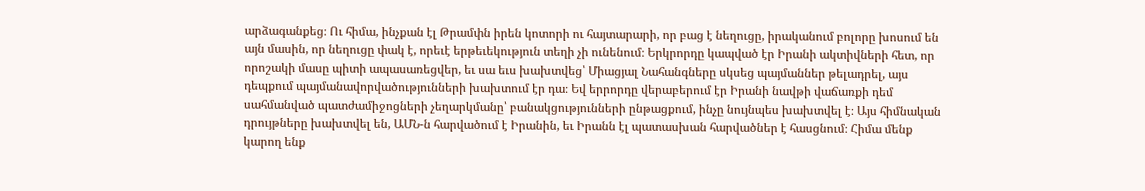արձագանքեց։ Ու հիմա, ինչքան էլ Թրամփն իրեն կոտորի ու հայտարարի, որ բաց է նեղուցը, իրականում բոլորը խոսում են այն մասին, որ նեղուցը փակ է, որեւէ երթեւեկություն տեղի չի ունենում։ Երկրորդը կապված էր Իրանի ակտիվների հետ, որ որոշակի մասը պիտի ապասառեցվեր, եւ սա եւս խախտվեց՝ Միացյալ Նահանգները սկսեց պայմաններ թելադրել, այս դեպքում պայմանավորվածությունների խախտում էր դա։ Եվ երրորդը վերաբերում էր Իրանի նավթի վաճառքի դեմ սահմանված պատժամիջոցների չեղարկմանը՝ բանակցությունների ընթացքում, ինչը նույնպես խախտվել է։ Այս հիմնական դրույթները խախտվել են, ԱՄՆ-ն հարվածում է Իրանին, եւ Իրանն էլ պատասխան հարվածներ է հասցնում։ Հիմա մենք կարող ենք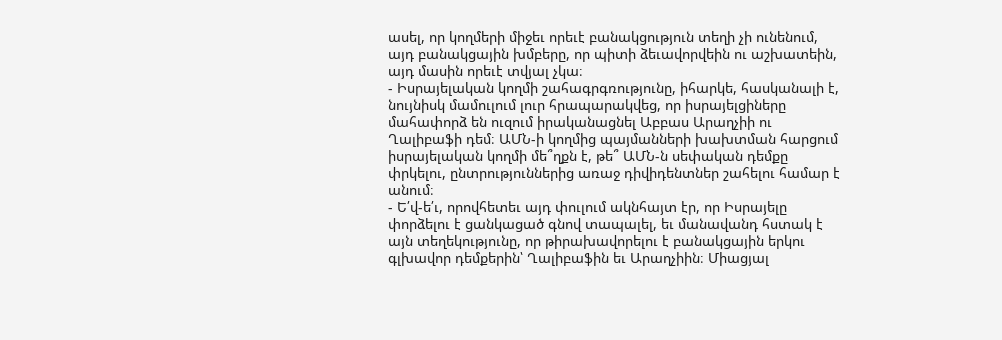ասել, որ կողմերի միջեւ որեւէ բանակցություն տեղի չի ունենում, այդ բանակցային խմբերը, որ պիտի ձեւավորվեին ու աշխատեին, այդ մասին որեւէ տվյալ չկա։
- Իսրայելական կողմի շահագրգռությունը, իհարկե, հասկանալի է, նույնիսկ մամուլում լուր հրապարակվեց, որ իսրայելցիները մահափորձ են ուզում իրականացնել Աբբաս Արաղչիի ու Ղալիբաֆի դեմ։ ԱՄՆ-ի կողմից պայմանների խախտման հարցում իսրայելական կողմի մե՞ղքն է, թե՞ ԱՄՆ-ն սեփական դեմքը փրկելու, ընտրություններից առաջ դիվիդենտներ շահելու համար է անում։
- Ե՛վ-ե՛ւ, որովհետեւ այդ փուլում ակնհայտ էր, որ Իսրայելը փորձելու է ցանկացած գնով տապալել, եւ մանավանդ հստակ է այն տեղեկությունը, որ թիրախավորելու է բանակցային երկու գլխավոր դեմքերին՝ Ղալիբաֆին եւ Արաղչիին։ Միացյալ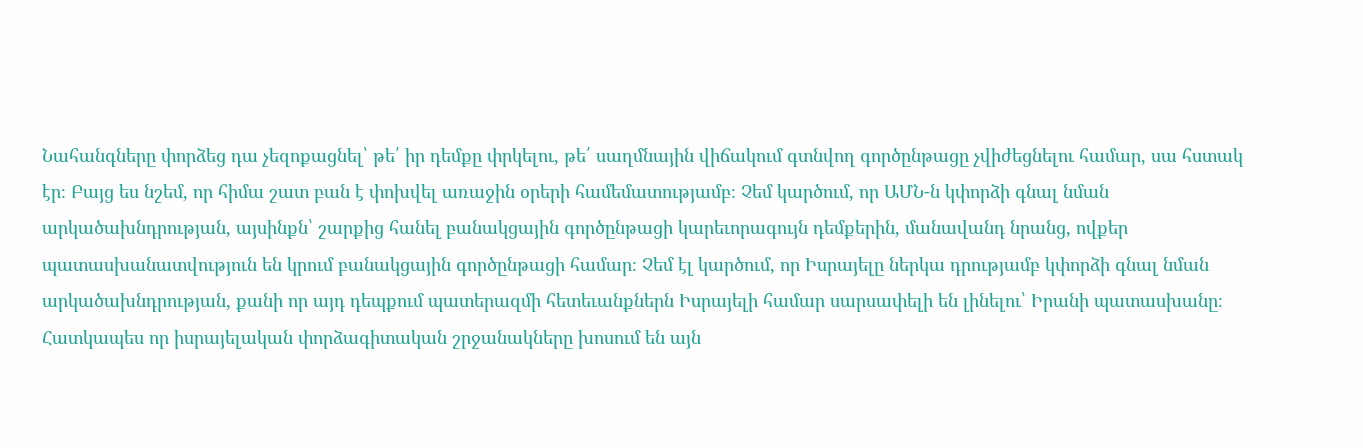Նահանգները փորձեց դա չեզոքացնել՝ թե՛ իր դեմքը փրկելու, թե՛ սաղմնային վիճակում գտնվող գործընթացը չվիժեցնելու համար, սա հստակ էր։ Բայց ես նշեմ, որ հիմա շատ բան է փոխվել առաջին օրերի համեմատությամբ։ Չեմ կարծում, որ ԱՄՆ-ն կփորձի գնալ նման արկածախնդրության, այսինքն՝ շարքից հանել բանակցային գործընթացի կարեւորագույն դեմքերին, մանավանդ նրանց, ովքեր պատասխանատվություն են կրում բանակցային գործընթացի համար։ Չեմ էլ կարծում, որ Իսրայելը ներկա դրությամբ կփորձի գնալ նման արկածախնդրության, քանի որ այդ դեպքում պատերազմի հետեւանքներն Իսրայելի համար սարսափելի են լինելու՝ Իրանի պատասխանը։ Հատկապես որ իսրայելական փորձագիտական շրջանակները խոսում են այն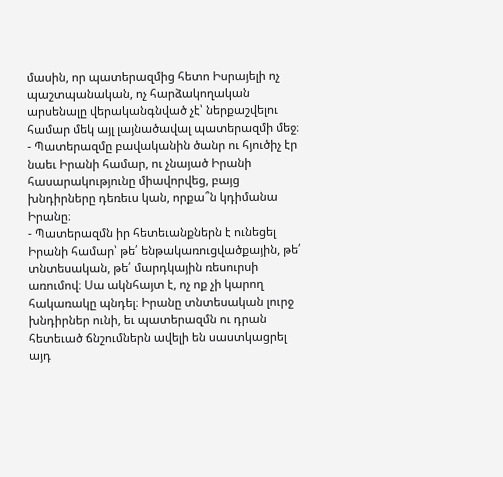մասին, որ պատերազմից հետո Իսրայելի ոչ պաշտպանական, ոչ հարձակողական արսենալը վերականգնված չէ՝ ներքաշվելու համար մեկ այլ լայնածավալ պատերազմի մեջ։
- Պատերազմը բավականին ծանր ու հյուծիչ էր նաեւ Իրանի համար, ու չնայած Իրանի հասարակությունը միավորվեց, բայց խնդիրները դեռեւս կան, որքա՞ն կդիմանա Իրանը։
- Պատերազմն իր հետեւանքներն է ունեցել Իրանի համար՝ թե՛ ենթակառուցվածքային, թե՛ տնտեսական, թե՛ մարդկային ռեսուրսի առումով։ Սա ակնհայտ է, ոչ ոք չի կարող հակառակը պնդել։ Իրանը տնտեսական լուրջ խնդիրներ ունի, եւ պատերազմն ու դրան հետեւած ճնշումներն ավելի են սաստկացրել այդ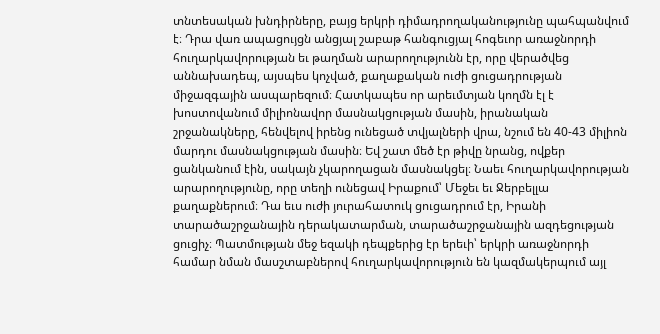տնտեսական խնդիրները, բայց երկրի դիմադրողականությունը պահպանվում է։ Դրա վառ ապացույցն անցյալ շաբաթ հանգուցյալ հոգեւոր առաջնորդի հուղարկավորության եւ թաղման արարողությունն էր, որը վերածվեց աննախադեպ, այսպես կոչված, քաղաքական ուժի ցուցադրության միջազգային ասպարեզում։ Հատկապես որ արեւմտյան կողմն էլ է խոստովանում միլիոնավոր մասնակցության մասին, իրանական շրջանակները, հենվելով իրենց ունեցած տվյալների վրա, նշում են 40-43 միլիոն մարդու մասնակցության մասին։ Եվ շատ մեծ էր թիվը նրանց, ովքեր ցանկանում էին, սակայն չկարողացան մասնակցել։ Նաեւ հուղարկավորության արարողությունը, որը տեղի ունեցավ Իրաքում՝ Մեջեւ եւ Ջերբելլա քաղաքներում։ Դա եւս ուժի յուրահատուկ ցուցադրում էր, Իրանի տարածաշրջանային դերակատարման, տարածաշրջանային ազդեցության ցուցիչ։ Պատմության մեջ եզակի դեպքերից էր երեւի՝ երկրի առաջնորդի համար նման մասշտաբներով հուղարկավորություն են կազմակերպում այլ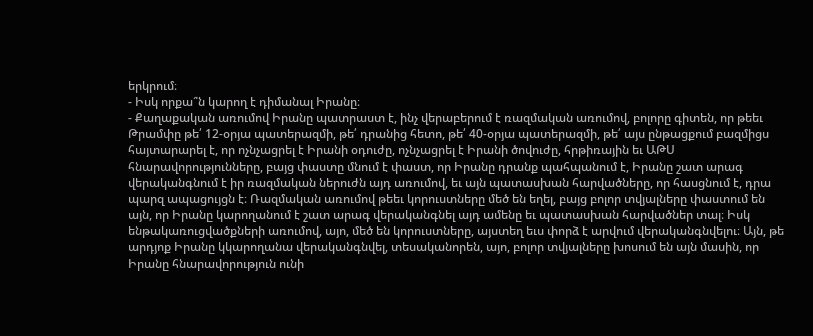երկրում։
- Իսկ որքա՞ն կարող է դիմանալ Իրանը։
- Քաղաքական առումով Իրանը պատրաստ է, ինչ վերաբերում է ռազմական առումով, բոլորը գիտեն, որ թեեւ Թրամփը թե՛ 12-օրյա պատերազմի, թե՛ դրանից հետո, թե՛ 40-օրյա պատերազմի, թե՛ այս ընթացքում բազմիցս հայտարարել է, որ ոչնչացրել է Իրանի օդուժը, ոչնչացրել է Իրանի ծովուժը, հրթիռային եւ ԱԹՍ հնարավորությունները, բայց փաստը մնում է փաստ, որ Իրանը դրանք պահպանում է, Իրանը շատ արագ վերականգնում է իր ռազմական ներուժն այդ առումով, եւ այն պատասխան հարվածները, որ հասցնում է, դրա պարզ ապացույցն է։ Ռազմական առումով թեեւ կորուստները մեծ են եղել, բայց բոլոր տվյալները փաստում են այն, որ Իրանը կարողանում է շատ արագ վերականգնել այդ ամենը եւ պատասխան հարվածներ տալ։ Իսկ ենթակառուցվածքների առումով, այո, մեծ են կորուստները, այստեղ եւս փորձ է արվում վերականգնվելու։ Այն, թե արդյոք Իրանը կկարողանա վերականգնվել, տեսականորեն, այո, բոլոր տվյալները խոսում են այն մասին, որ Իրանը հնարավորություն ունի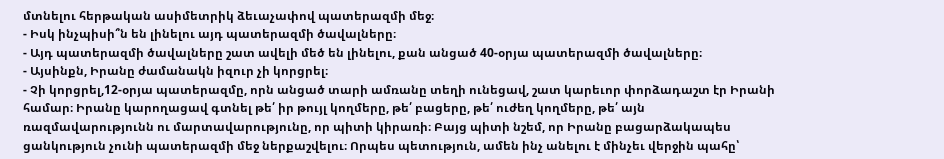մտնելու հերթական ասիմետրիկ ձեւաչափով պատերազմի մեջ։
- Իսկ ինչպիսի՞ն են լինելու այդ պատերազմի ծավալները։
- Այդ պատերազմի ծավալները շատ ավելի մեծ են լինելու, քան անցած 40-օրյա պատերազմի ծավալները։
- Այսինքն, Իրանը ժամանակն իզուր չի կորցրել։
- Չի կորցրել,12-օրյա պատերազմը, որն անցած տարի ամռանը տեղի ունեցավ, շատ կարեւոր փորձադաշտ էր Իրանի համար։ Իրանը կարողացավ գտնել թե՛ իր թույլ կողմերը, թե՛ բացերը, թե՛ ուժեղ կողմերը, թե՛ այն ռազմավարությունն ու մարտավարությունը, որ պիտի կիրառի։ Բայց պիտի նշեմ, որ Իրանը բացարձակապես ցանկություն չունի պատերազմի մեջ ներքաշվելու։ Որպես պետություն, ամեն ինչ անելու է մինչեւ վերջին պահը՝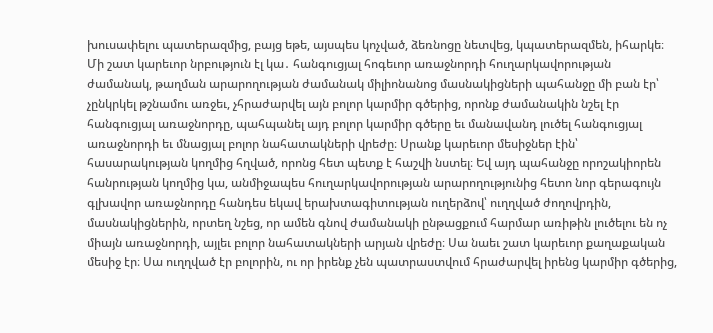խուսափելու պատերազմից, բայց եթե, այսպես կոչված, ձեռնոցը նետվեց, կպատերազմեն, իհարկե։ Մի շատ կարեւոր նրբություն էլ կա․ հանգուցյալ հոգեւոր առաջնորդի հուղարկավորության ժամանակ, թաղման արարողության ժամանակ միլիոնանոց մասնակիցների պահանջը մի բան էր՝ չընկրկել թշնամու առջեւ, չհրաժարվել այն բոլոր կարմիր գծերից, որոնք ժամանակին նշել էր հանգուցյալ առաջնորդը, պահպանել այդ բոլոր կարմիր գծերը եւ մանավանդ լուծել հանգուցյալ առաջնորդի եւ մնացյալ բոլոր նահատակների վրեժը։ Սրանք կարեւոր մեսիջներ էին՝ հասարակության կողմից հղված, որոնց հետ պետք է հաշվի նստել։ Եվ այդ պահանջը որոշակիորեն հանրության կողմից կա, անմիջապես հուղարկավորության արարողությունից հետո նոր գերագույն գլխավոր առաջնորդը հանդես եկավ երախտագիտության ուղերձով՝ ուղղված ժողովրդին, մասնակիցներին, որտեղ նշեց, որ ամեն գնով ժամանակի ընթացքում հարմար առիթին լուծելու են ոչ միայն առաջնորդի, այլեւ բոլոր նահատակների արյան վրեժը։ Սա նաեւ շատ կարեւոր քաղաքական մեսիջ էր։ Սա ուղղված էր բոլորին, ու որ իրենք չեն պատրաստվում հրաժարվել իրենց կարմիր գծերից,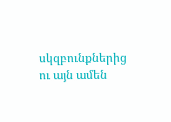սկզբունքներից ու այն ամեն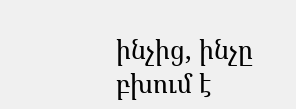ինչից, ինչը բխում է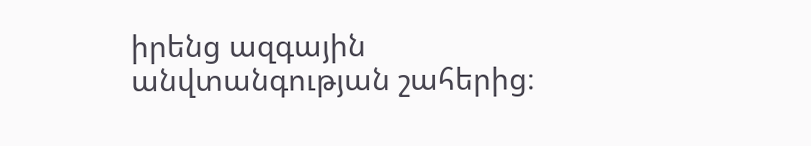իրենց ազգային անվտանգության շահերից։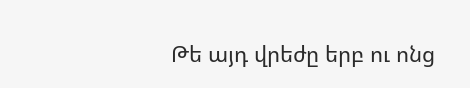Թե այդ վրեժը երբ ու ոնց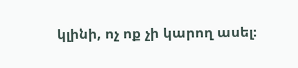կլինի, ոչ ոք չի կարող ասել։